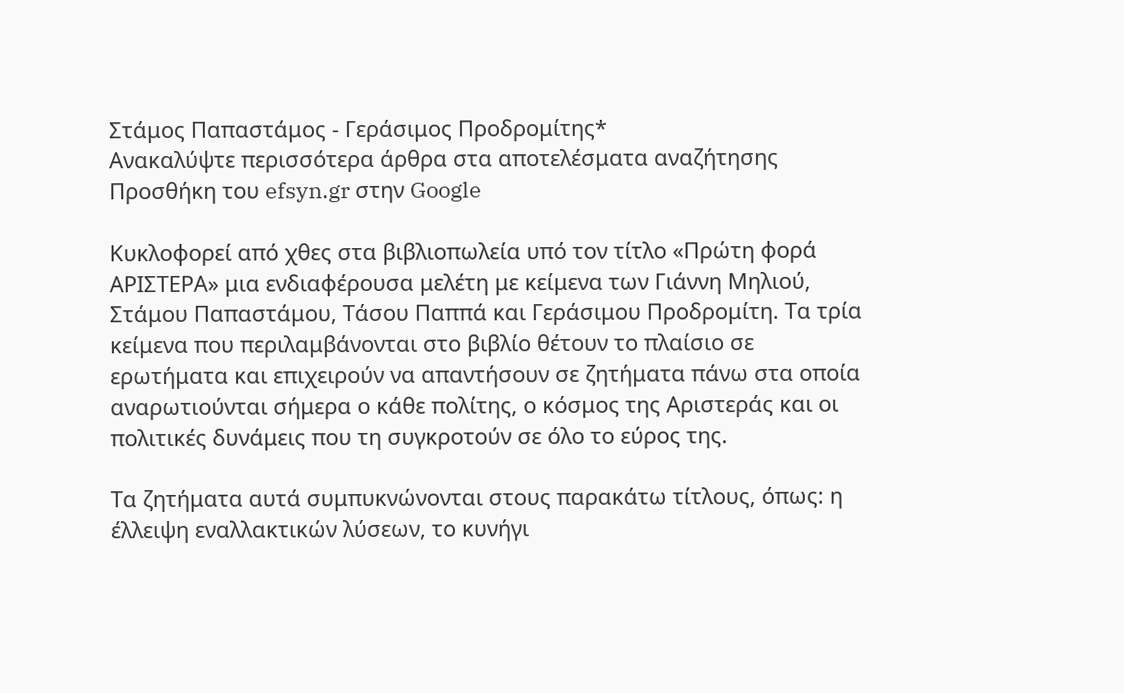Στάμος Παπαστάμος - Γεράσιμος Προδρομίτης*
Ανακαλύψτε περισσότερα άρθρα στα αποτελέσματα αναζήτησης
Προσθήκη του efsyn.gr στην Google

Κυκλοφορεί από χθες στα βιβλιοπωλεία υπό τον τίτλο «Πρώτη φορά ΑΡΙΣΤΕΡΑ» μια ενδιαφέρουσα μελέτη με κείμενα των Γιάννη Μηλιού, Στάμου Παπαστάμου, Τάσου Παππά και Γεράσιμου Προδρομίτη. Τα τρία κείμενα που περιλαμβάνονται στο βιβλίο θέτουν το πλαίσιο σε ερωτήματα και επιχειρούν να απαντήσουν σε ζητήματα πάνω στα οποία αναρωτιούνται σήμερα ο κάθε πολίτης, ο κόσμος της Αριστεράς και οι πολιτικές δυνάμεις που τη συγκροτούν σε όλο το εύρος της.

Τα ζητήματα αυτά συμπυκνώνονται στους παρακάτω τίτλους, όπως: η έλλειψη εναλλακτικών λύσεων, το κυνήγι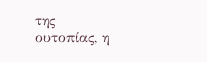της ουτοπίας, η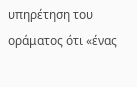υπηρέτηση του οράματος ότι «ένας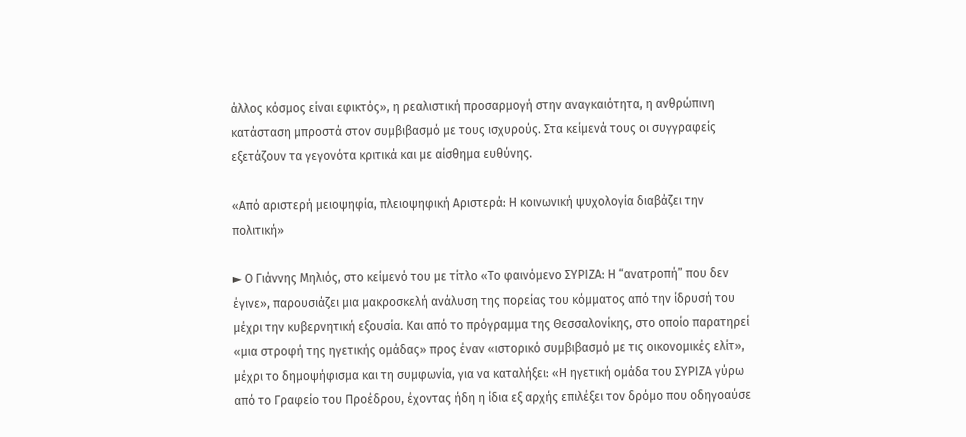άλλος κόσμος είναι εφικτός», η ρεαλιστική προσαρμογή στην αναγκαιότητα, η ανθρώπινη κατάσταση μπροστά στον συμβιβασμό με τους ισχυρούς. Στα κείμενά τους οι συγγραφείς εξετάζουν τα γεγονότα κριτικά και με αίσθημα ευθύνης.

«Από αριστερή μειοψηφία, πλειοψηφική Αριστερά: Η κοινωνική ψυχολογία διαβάζει την πολιτική»

► Ο Γιάννης Μηλιός, στο κείμενό του με τίτλο «Το φαινόμενο ΣΥΡΙΖΑ: Η “ανατροπή” που δεν έγινε», παρουσιάζει μια μακροσκελή ανάλυση της πορείας του κόμματος από την ίδρυσή του μέχρι την κυβερνητική εξουσία. Και από το πρόγραμμα της Θεσσαλονίκης, στο οποίο παρατηρεί «μια στροφή της ηγετικής ομάδας» προς έναν «ιστορικό συμβιβασμό με τις οικονομικές ελίτ», μέχρι το δημοψήφισμα και τη συμφωνία, για να καταλήξει: «Η ηγετική ομάδα του ΣΥΡΙΖΑ γύρω από το Γραφείο του Προέδρου, έχοντας ήδη η ίδια εξ αρχής επιλέξει τον δρόμο που οδηγοαύσε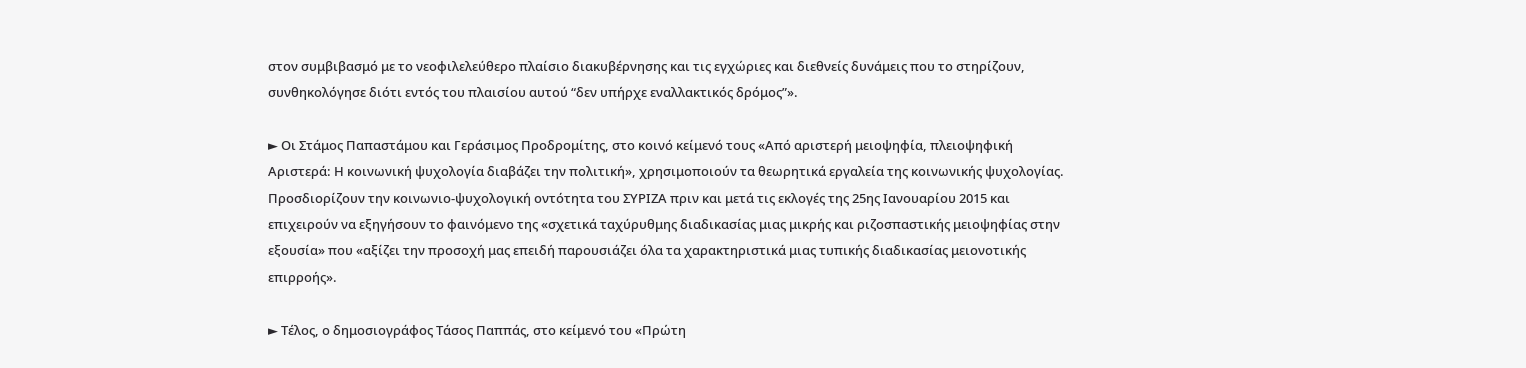στον συμβιβασμό με το νεοφιλελεύθερο πλαίσιο διακυβέρνησης και τις εγχώριες και διεθνείς δυνάμεις που το στηρίζουν, συνθηκολόγησε διότι εντός του πλαισίου αυτού “δεν υπήρχε εναλλακτικός δρόμος”».

► Οι Στάμος Παπαστάμου και Γεράσιμος Προδρομίτης, στο κοινό κείμενό τους «Από αριστερή μειοψηφία, πλειοψηφική Αριστερά: Η κοινωνική ψυχολογία διαβάζει την πολιτική», χρησιμοποιούν τα θεωρητικά εργαλεία της κοινωνικής ψυχολογίας. Προσδιορίζουν την κοινωνιο-ψυχολογική οντότητα του ΣΥΡΙΖΑ πριν και μετά τις εκλογές της 25ης Ιανουαρίου 2015 και επιχειρούν να εξηγήσουν το φαινόμενο της «σχετικά ταχύρυθμης διαδικασίας μιας μικρής και ριζοσπαστικής μειοψηφίας στην εξουσία» που «αξίζει την προσοχή μας επειδή παρουσιάζει όλα τα χαρακτηριστικά μιας τυπικής διαδικασίας μειονοτικής επιρροής».

► Τέλος, ο δημοσιογράφος Τάσος Παππάς, στο κείμενό του «Πρώτη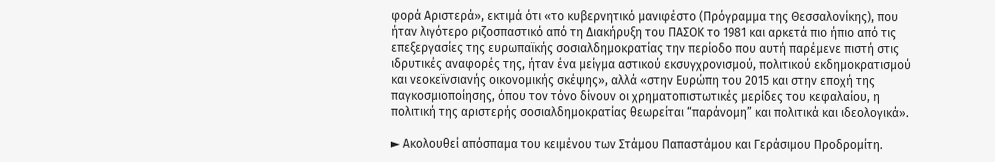φορά Αριστερά», εκτιμά ότι «το κυβερνητικό μανιφέστο (Πρόγραμμα της Θεσσαλονίκης), που ήταν λιγότερο ριζοσπαστικό από τη Διακήρυξη του ΠΑΣΟΚ το 1981 και αρκετά πιο ήπιο από τις επεξεργασίες της ευρωπαϊκής σοσιαλδημοκρατίας την περίοδο που αυτή παρέμενε πιστή στις ιδρυτικές αναφορές της, ήταν ένα μείγμα αστικού εκσυγχρονισμού, πολιτικού εκδημοκρατισμού και νεοκεϊνσιανής οικονομικής σκέψης», αλλά «στην Ευρώπη του 2015 και στην εποχή της παγκοσμιοποίησης, όπου τον τόνο δίνουν οι χρηματοπιστωτικές μερίδες του κεφαλαίου, η πολιτική της αριστερής σοσιαλδημοκρατίας θεωρείται “παράνομη” και πολιτικά και ιδεολογικά».

► Ακολουθεί απόσπαμα του κειμένου των Στάμου Παπαστάμου και Γεράσιμου Προδρομίτη.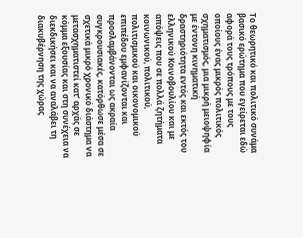Το θεωρητικό και πολιτικό συνάμα βασικό ερώτημα που εγείρεται εδώ αφορά τους τρόπους με τους οποίους ένας μικρός πολιτικός σχηματισμός, μια μικρή μειοψηφία με έντονη κινηματική δραστηριότητα εντός και εκτός του ελληνικού Κοινοβουλίου και με απόψεις που σε πολλά ζητήματα κοινωνικού, πολιτικού, πολιτισμικού και οικονομικού επιπέδου εμφανίζονται και προσλαμβάνονται ως ακραία συγκρουσιακές, κατόρθωσε μέσα σε σχετικά μικρό χρονικό διάστημα να μετασχηματιστεί κατ’ αρχάς σε κόμμα εξουσίας και στη συνέχεια να διεκδικήσει και να αναλάβει τη διακυβέρνηση της χώρας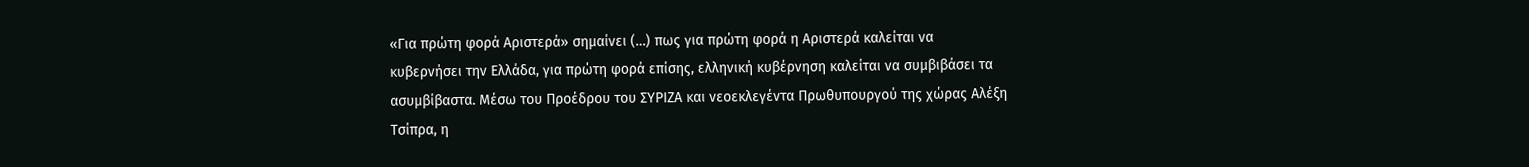«Για πρώτη φορά Αριστερά» σημαίνει (…) πως για πρώτη φορά η Αριστερά καλείται να κυβερνήσει την Ελλάδα, για πρώτη φορά επίσης, ελληνική κυβέρνηση καλείται να συμβιβάσει τα ασυμβίβαστα. Μέσω του Προέδρου του ΣΥΡΙΖΑ και νεοεκλεγέντα Πρωθυπουργού της χώρας Αλέξη Τσίπρα, η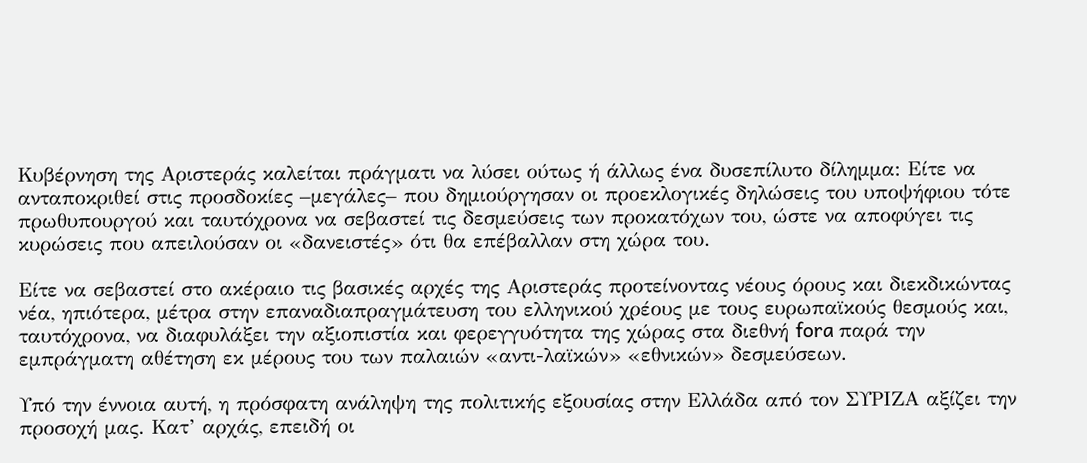Κυβέρνηση της Αριστεράς καλείται πράγματι να λύσει ούτως ή άλλως ένα δυσεπίλυτο δίλημμα: Είτε να ανταποκριθεί στις προσδοκίες –μεγάλες– που δημιούργησαν οι προεκλογικές δηλώσεις του υποψήφιου τότε πρωθυπουργού και ταυτόχρονα να σεβαστεί τις δεσμεύσεις των προκατόχων του, ώστε να αποφύγει τις κυρώσεις που απειλούσαν οι «δανειστές» ότι θα επέβαλλαν στη χώρα του.

Είτε να σεβαστεί στο ακέραιο τις βασικές αρχές της Αριστεράς προτείνοντας νέους όρους και διεκδικώντας νέα, ηπιότερα, μέτρα στην επαναδιαπραγμάτευση του ελληνικού χρέους με τους ευρωπαϊκούς θεσμούς και, ταυτόχρονα, να διαφυλάξει την αξιοπιστία και φερεγγυότητα της χώρας στα διεθνή fora παρά την εμπράγματη αθέτηση εκ μέρους του των παλαιών «αντι-λαϊκών» «εθνικών» δεσμεύσεων.

Υπό την έννοια αυτή, η πρόσφατη ανάληψη της πολιτικής εξουσίας στην Ελλάδα από τον ΣΥΡΙΖΑ αξίζει την προσοχή μας. Κατ’ αρχάς, επειδή οι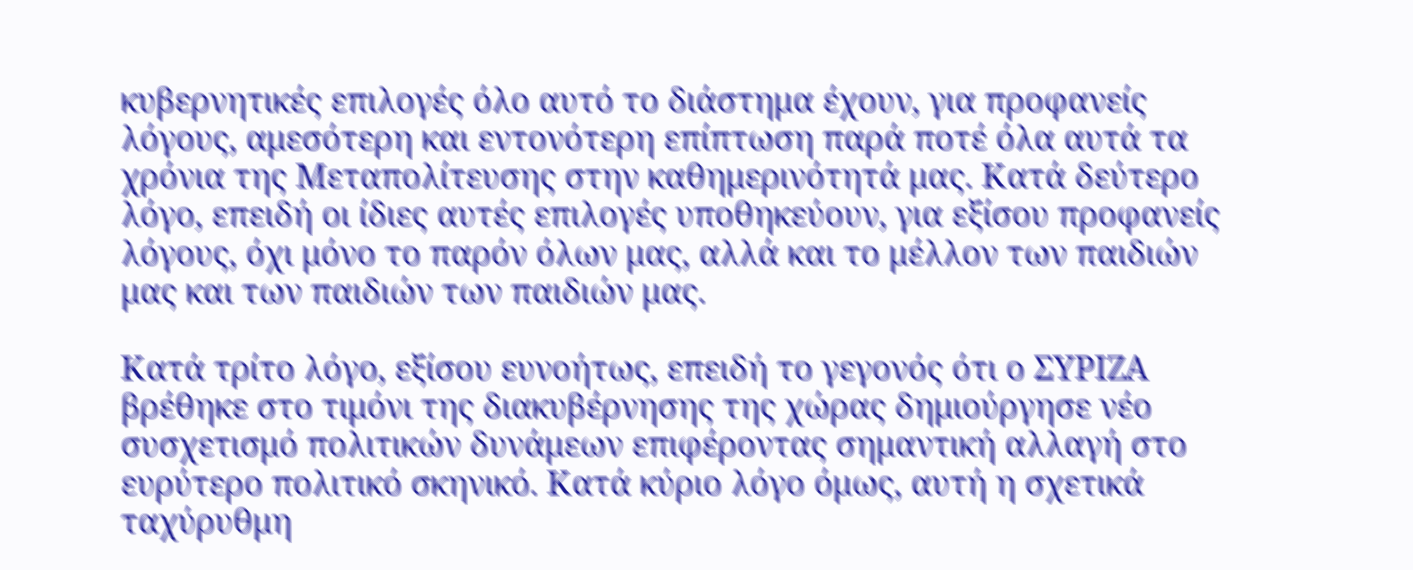κυβερνητικές επιλογές όλο αυτό το διάστημα έχουν, για προφανείς λόγους, αμεσότερη και εντονότερη επίπτωση παρά ποτέ όλα αυτά τα χρόνια της Μεταπολίτευσης στην καθημερινότητά μας. Κατά δεύτερο λόγο, επειδή οι ίδιες αυτές επιλογές υποθηκεύουν, για εξίσου προφανείς λόγους, όχι μόνο το παρόν όλων μας, αλλά και το μέλλον των παιδιών μας και των παιδιών των παιδιών μας.

Κατά τρίτο λόγο, εξίσου ευνοήτως, επειδή το γεγονός ότι ο ΣΥΡΙΖΑ βρέθηκε στο τιμόνι της διακυβέρνησης της χώρας δημιούργησε νέο συσχετισμό πολιτικών δυνάμεων επιφέροντας σημαντική αλλαγή στο ευρύτερο πολιτικό σκηνικό. Κατά κύριο λόγο όμως, αυτή η σχετικά ταχύρυθμη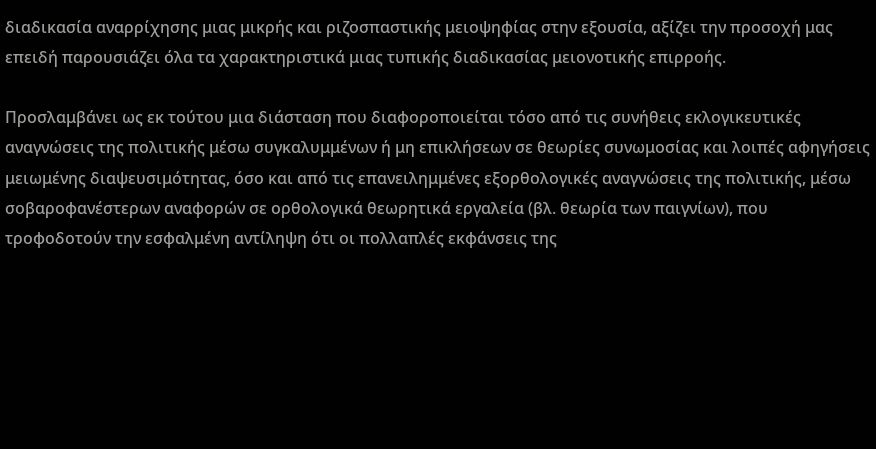διαδικασία αναρρίχησης μιας μικρής και ριζοσπαστικής μειοψηφίας στην εξουσία, αξίζει την προσοχή μας επειδή παρουσιάζει όλα τα χαρακτηριστικά μιας τυπικής διαδικασίας μειονοτικής επιρροής.

Προσλαμβάνει ως εκ τούτου μια διάσταση που διαφοροποιείται τόσο από τις συνήθεις εκλογικευτικές αναγνώσεις της πολιτικής μέσω συγκαλυμμένων ή μη επικλήσεων σε θεωρίες συνωμοσίας και λοιπές αφηγήσεις μειωμένης διαψευσιμότητας, όσο και από τις επανειλημμένες εξορθολογικές αναγνώσεις της πολιτικής, μέσω σοβαροφανέστερων αναφορών σε ορθολογικά θεωρητικά εργαλεία (βλ. θεωρία των παιγνίων), που τροφοδοτούν την εσφαλμένη αντίληψη ότι οι πολλαπλές εκφάνσεις της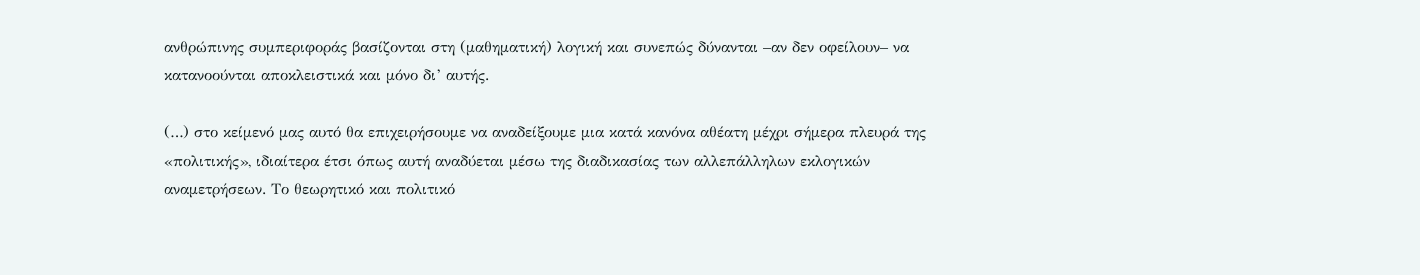ανθρώπινης συμπεριφοράς βασίζονται στη (μαθηματική) λογική και συνεπώς δύνανται –αν δεν οφείλουν– να κατανοούνται αποκλειστικά και μόνο δι’ αυτής.

(…) στο κείμενό μας αυτό θα επιχειρήσουμε να αναδείξουμε μια κατά κανόνα αθέατη μέχρι σήμερα πλευρά της «πολιτικής», ιδιαίτερα έτσι όπως αυτή αναδύεται μέσω της διαδικασίας των αλλεπάλληλων εκλογικών αναμετρήσεων. Το θεωρητικό και πολιτικό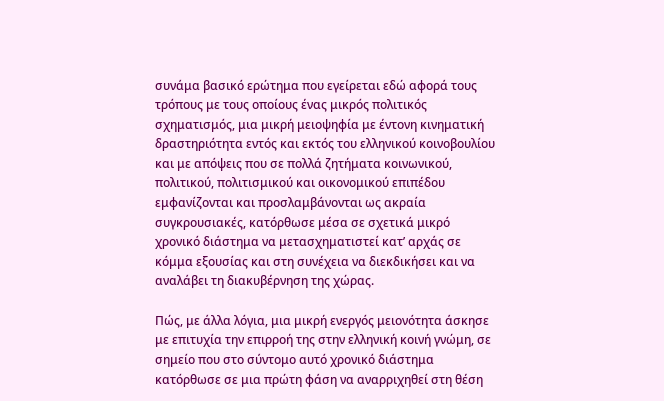συνάμα βασικό ερώτημα που εγείρεται εδώ αφορά τους τρόπους με τους οποίους ένας μικρός πολιτικός σχηματισμός, μια μικρή μειοψηφία με έντονη κινηματική δραστηριότητα εντός και εκτός του ελληνικού κοινοβουλίου και με απόψεις που σε πολλά ζητήματα κοινωνικού, πολιτικού, πολιτισμικού και οικονομικού επιπέδου εμφανίζονται και προσλαμβάνονται ως ακραία συγκρουσιακές, κατόρθωσε μέσα σε σχετικά μικρό χρονικό διάστημα να μετασχηματιστεί κατ’ αρχάς σε κόμμα εξουσίας και στη συνέχεια να διεκδικήσει και να αναλάβει τη διακυβέρνηση της χώρας.

Πώς, με άλλα λόγια, μια μικρή ενεργός μειονότητα άσκησε με επιτυχία την επιρροή της στην ελληνική κοινή γνώμη, σε σημείο που στο σύντομο αυτό χρονικό διάστημα κατόρθωσε σε μια πρώτη φάση να αναρριχηθεί στη θέση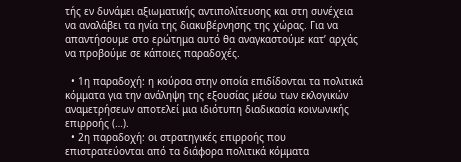τής εν δυνάμει αξιωματικής αντιπολίτευσης και στη συνέχεια να αναλάβει τα ηνία της διακυβέρνησης της χώρας. Για να απαντήσουμε στο ερώτημα αυτό θα αναγκαστούμε κατ’ αρχάς να προβούμε σε κάποιες παραδοχές.

  • 1η παραδοχή: η κούρσα στην οποία επιδίδονται τα πολιτικά κόμματα για την ανάληψη της εξουσίας μέσω των εκλογικών αναμετρήσεων αποτελεί μια ιδιότυπη διαδικασία κοινωνικής επιρροής (…).
  • 2η παραδοχή: οι στρατηγικές επιρροής που επιστρατεύονται από τα διάφορα πολιτικά κόμματα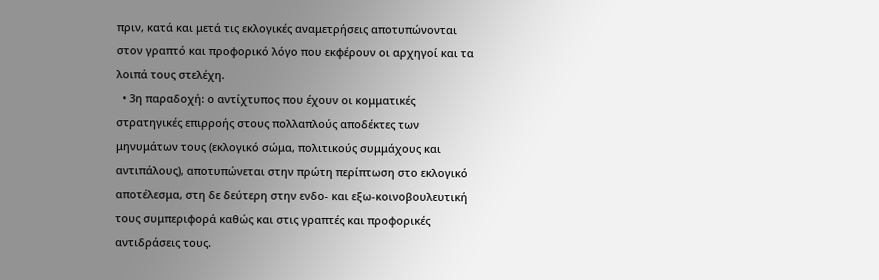πριν, κατά και μετά τις εκλογικές αναμετρήσεις αποτυπώνονται στον γραπτό και προφορικό λόγο που εκφέρουν οι αρχηγοί και τα λοιπά τους στελέχη.
  • 3η παραδοχή: ο αντίχτυπος που έχουν οι κομματικές στρατηγικές επιρροής στους πολλαπλούς αποδέκτες των μηνυμάτων τους (εκλογικό σώμα, πολιτικούς συμμάχους και αντιπάλους), αποτυπώνεται στην πρώτη περίπτωση στο εκλογικό αποτέλεσμα, στη δε δεύτερη στην ενδο- και εξω-κοινοβουλευτική τους συμπεριφορά καθώς και στις γραπτές και προφορικές αντιδράσεις τους.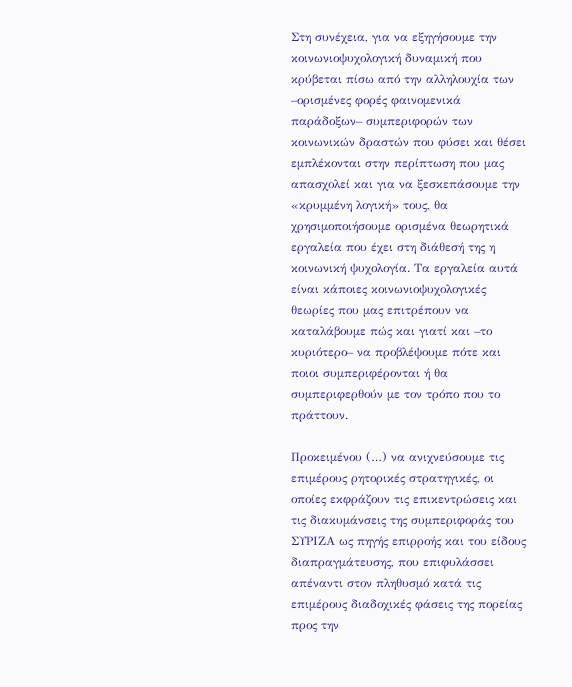Στη συνέχεια, για να εξηγήσουμε την κοινωνιοψυχολογική δυναμική που κρύβεται πίσω από την αλληλουχία των –ορισμένες φορές φαινομενικά παράδοξων– συμπεριφορών των κοινωνικών δραστών που φύσει και θέσει εμπλέκονται στην περίπτωση που μας απασχολεί και για να ξεσκεπάσουμε την «κρυμμένη λογική» τους, θα χρησιμοποιήσουμε ορισμένα θεωρητικά εργαλεία που έχει στη διάθεσή της η κοινωνική ψυχολογία. Τα εργαλεία αυτά είναι κάποιες κοινωνιοψυχολογικές θεωρίες που μας επιτρέπουν να καταλάβουμε πώς και γιατί και –το κυριότερο– να προβλέψουμε πότε και ποιοι συμπεριφέρονται ή θα συμπεριφερθούν με τον τρόπο που το πράττουν.

Προκειμένου (…) να ανιχνεύσουμε τις επιμέρους ρητορικές στρατηγικές, οι οποίες εκφράζουν τις επικεντρώσεις και τις διακυμάνσεις της συμπεριφοράς του ΣΥΡΙΖΑ ως πηγής επιρροής και του είδους διαπραγμάτευσης, που επιφυλάσσει απέναντι στον πληθυσμό κατά τις επιμέρους διαδοχικές φάσεις της πορείας προς την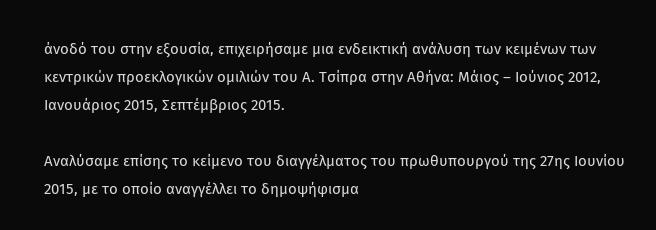άνοδό του στην εξουσία, επιχειρήσαμε μια ενδεικτική ανάλυση των κειμένων των κεντρικών προεκλογικών ομιλιών του Α. Τσίπρα στην Αθήνα: Μάιος – Ιούνιος 2012, Ιανουάριος 2015, Σεπτέμβριος 2015.

Αναλύσαμε επίσης το κείμενο του διαγγέλματος του πρωθυπουργού της 27ης Ιουνίου 2015, με το οποίο αναγγέλλει το δημοψήφισμα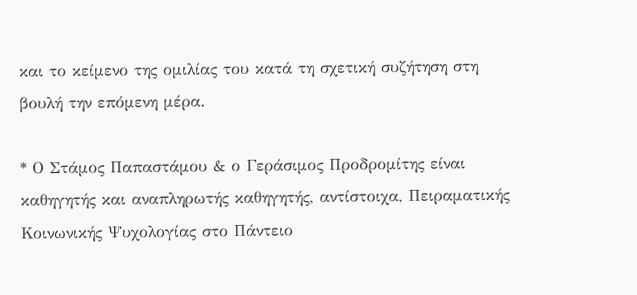και το κείμενο της ομιλίας του κατά τη σχετική συζήτηση στη βουλή την επόμενη μέρα.

* Ο Στάμος Παπαστάμου & ο Γεράσιμος Προδρομίτης είναι καθηγητής και αναπληρωτής καθηγητής, αντίστοιχα, Πειραματικής Κοινωνικής Ψυχολογίας στο Πάντειο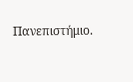Πανεπιστήμιο.